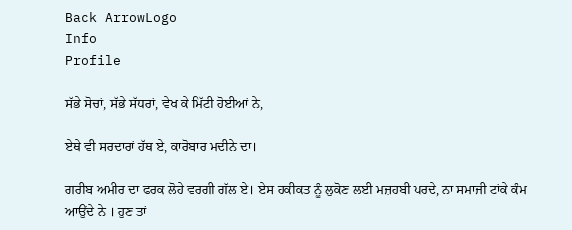Back ArrowLogo
Info
Profile

ਸੱਭੇ ਸੋਚਾਂ, ਸੱਭੇ ਸੱਧਰਾਂ, ਵੇਖ ਕੇ ਮਿੱਟੀ ਹੋਈਆਂ ਨੇ,

ਏਥੇ ਵੀ ਸਰਦਾਰਾਂ ਹੱਥ ਏ, ਕਾਰੋਬਾਰ ਮਦੀਨੇ ਦਾ।

ਗਰੀਬ ਅਮੀਰ ਦਾ ਫਰਕ ਲੋਹੇ ਵਰਗੀ ਗੱਲ ਏ। ਏਸ ਹਕੀਕਤ ਨੂੰ ਲੁਕੋਣ ਲਈ ਮਜ਼ਹਬੀ ਪਰਦੇ, ਨਾ ਸਮਾਜੀ ਟਾਂਕੇ ਕੰਮ ਆਉਂਦੇ ਨੇ । ਹੁਣ ਤਾਂ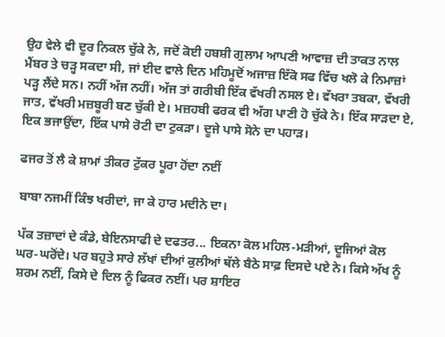ਉਹ ਵੇਲੇ ਵੀ ਦੂਰ ਨਿਕਲ ਚੁੱਕੇ ਨੇ, ਜਦੋਂ ਕੋਈ ਹਬਸ਼ੀ ਗੁਲਾਮ ਆਪਣੀ ਆਵਾਜ਼ ਦੀ ਤਾਕਤ ਨਾਲ ਮੈਂਬਰ ਤੇ ਚੜ੍ਹ ਸਕਦਾ ਸੀ, ਜਾਂ ਈਦ ਵਾਲੇ ਦਿਨ ਮਹਿਮੂਦੋਂ ਅਜਾਜ਼ ਇੱਕੋ ਸਫ ਵਿੱਚ ਖਲੋ ਕੇ ਨਿਮਾਜ਼ਾਂ ਪੜ੍ਹ ਲੈਂਦੇ ਸਨ। ਨਹੀਂ ਅੱਜ ਨਹੀਂ। ਅੱਜ ਤਾਂ ਗਰੀਬੀ ਇੱਕ ਵੱਖਰੀ ਨਸਲ ਏ। ਵੱਖਰਾ ਤਬਕਾ, ਵੱਖਰੀ ਜਾਤ, ਵੱਖਰੀ ਮਜ਼ਬੂਰੀ ਬਣ ਚੁੱਕੀ ਏ। ਮਜ਼ਹਬੀ ਫਰਕ ਵੀ ਅੱਗ ਪਾਣੀ ਹੋ ਚੁੱਕੇ ਨੇ। ਇੱਕ ਸਾੜਦਾ ਏ, ਇਕ ਭਜਾਉਂਦਾ, ਇੱਕ ਪਾਸੇ ਰੋਟੀ ਦਾ ਟੁਕੜਾ। ਦੂਜੇ ਪਾਸੇ ਸੋਨੇ ਦਾ ਪਹਾੜ।

ਫਜਰ ਤੋਂ ਲੈ ਕੇ ਸ਼ਾਮਾਂ ਤੀਕਰ ਟੁੱਕਰ ਪੂਰਾ ਹੋਂਦਾ ਨਈਂ

ਬਾਬਾ ਨਜਮੀਂ ਕਿੰਝ ਖਰੀਦਾਂ, ਜਾ ਕੇ ਹਾਰ ਮਦੀਨੇ ਦਾ।

ਪੱਕ ਤਜ਼ਾਦਾਂ ਦੇ ਕੰਡੇ, ਬੇਇਨਸਾਫੀ ਦੇ ਦਫਤਰ... ਇਕਨਾ ਕੋਲ ਮਹਿਲ-ਮੜੀਆਂ, ਦੂਜਿਆਂ ਕੋਲ ਘਰ-ਘਰੋਂਦੇ। ਪਰ ਬਹੁਤੇ ਸਾਰੇ ਲੱਖਾਂ ਦੀਆਂ ਕੁਲੀਆਂ ਥੱਲੇ ਬੈਠੇ ਸਾਫ਼ ਦਿਸਦੇ ਪਏ ਨੇ। ਕਿਸੇ ਅੱਖ ਨੂੰ ਸ਼ਰਮ ਨਈਂ, ਕਿਸੇ ਦੇ ਦਿਲ ਨੂੰ ਫਿਕਰ ਨਈਂ। ਪਰ ਸ਼ਾਇਰ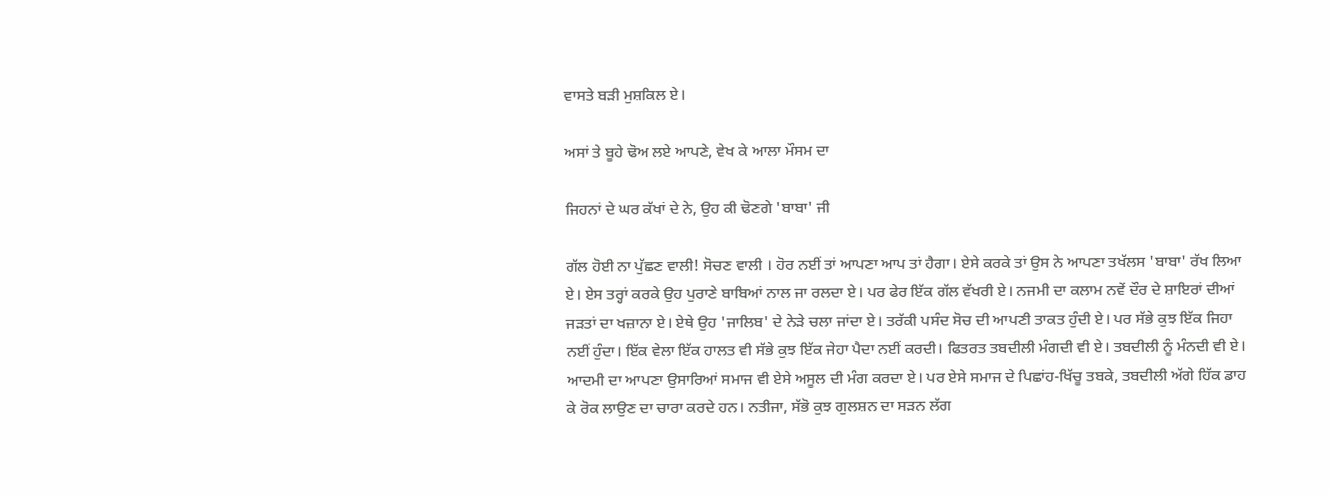ਵਾਸਤੇ ਬੜੀ ਮੁਸ਼ਕਿਲ ਏ।

ਅਸਾਂ ਤੇ ਬੂਹੇ ਢੋਅ ਲਏ ਆਪਣੇ, ਵੇਖ ਕੇ ਆਲਾ ਮੌਸਮ ਦਾ

ਜਿਹਨਾਂ ਦੇ ਘਰ ਕੱਖਾਂ ਦੇ ਨੇ, ਉਹ ਕੀ ਢੋਣਗੇ 'ਬਾਬਾ' ਜੀ

ਗੱਲ ਹੋਈ ਨਾ ਪੁੱਛਣ ਵਾਲੀ! ਸੋਚਣ ਵਾਲੀ । ਹੋਰ ਨਈਂ ਤਾਂ ਆਪਣਾ ਆਪ ਤਾਂ ਹੈਗਾ। ਏਸੇ ਕਰਕੇ ਤਾਂ ਉਸ ਨੇ ਆਪਣਾ ਤਖੱਲਸ 'ਬਾਬਾ' ਰੱਖ ਲਿਆ ਏ। ਏਸ ਤਰ੍ਹਾਂ ਕਰਕੇ ਉਹ ਪੁਰਾਣੇ ਬਾਬਿਆਂ ਨਾਲ ਜਾ ਰਲਦਾ ਏ। ਪਰ ਫੇਰ ਇੱਕ ਗੱਲ ਵੱਖਰੀ ਏ। ਨਜਮੀ ਦਾ ਕਲਾਮ ਨਵੇਂ ਦੌਰ ਦੇ ਸ਼ਾਇਰਾਂ ਦੀਆਂ ਜੜਤਾਂ ਦਾ ਖਜ਼ਾਨਾ ਏ। ਏਥੇ ਉਹ 'ਜਾਲਿਬ' ਦੇ ਨੇੜੇ ਚਲਾ ਜਾਂਦਾ ਏ। ਤਰੱਕੀ ਪਸੰਦ ਸੋਚ ਦੀ ਆਪਣੀ ਤਾਕਤ ਹੁੰਦੀ ਏ। ਪਰ ਸੱਭੇ ਕੁਝ ਇੱਕ ਜਿਹਾ ਨਈਂ ਹੁੰਦਾ। ਇੱਕ ਵੇਲਾ ਇੱਕ ਹਾਲਤ ਵੀ ਸੱਭੇ ਕੁਝ ਇੱਕ ਜੇਹਾ ਪੈਦਾ ਨਈਂ ਕਰਦੀ। ਫਿਤਰਤ ਤਬਦੀਲੀ ਮੰਗਦੀ ਵੀ ਏ। ਤਬਦੀਲੀ ਨੂੰ ਮੰਨਦੀ ਵੀ ਏ। ਆਦਮੀ ਦਾ ਆਪਣਾ ਉਸਾਰਿਆਂ ਸਮਾਜ ਵੀ ਏਸੇ ਅਸੂਲ ਦੀ ਮੰਗ ਕਰਦਾ ਏ। ਪਰ ਏਸੇ ਸਮਾਜ ਦੇ ਪਿਛਾਂਹ-ਖਿੱਚੂ ਤਬਕੇ, ਤਬਦੀਲੀ ਅੱਗੇ ਹਿੱਕ ਡਾਹ ਕੇ ਰੋਕ ਲਾਉਣ ਦਾ ਚਾਰਾ ਕਰਦੇ ਹਨ। ਨਤੀਜਾ, ਸੱਭੋ ਕੁਝ ਗੁਲਸ਼ਨ ਦਾ ਸੜਨ ਲੱਗ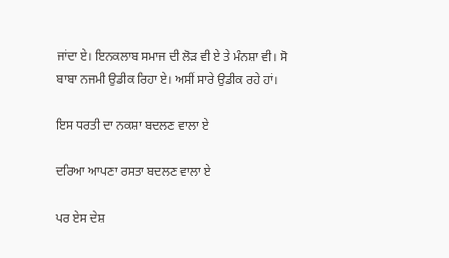ਜਾਂਦਾ ਏ। ਇਨਕਲਾਬ ਸਮਾਜ ਦੀ ਲੋੜ ਵੀ ਏ ਤੇ ਮੰਨਸ਼ਾ ਵੀ। ਸੋ ਬਾਬਾ ਨਜਮੀ ਉਡੀਕ ਰਿਹਾ ਏ। ਅਸੀਂ ਸਾਰੇ ਉਡੀਕ ਰਹੇ ਹਾਂ।

ਇਸ ਧਰਤੀ ਦਾ ਨਕਸ਼ਾ ਬਦਲਣ ਵਾਲਾ ਏ

ਦਰਿਆ ਆਪਣਾ ਰਸਤਾ ਬਦਲਣ ਵਾਲਾ ਏ

ਪਰ ਏਸ ਦੇਸ਼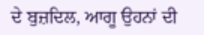ਦੇ ਬੁਜ਼ਦਿਲ, ਆਗੂ ਉਹਨਾਂ ਦੀ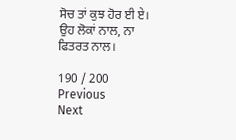ਸੋਚ ਤਾਂ ਕੁਝ ਹੋਰ ਈ ਏ। ਉਹ ਲੋਕਾਂ ਨਾਲ, ਨਾ ਫਿਤਰਤ ਨਾਲ।

190 / 200
Previous
Next